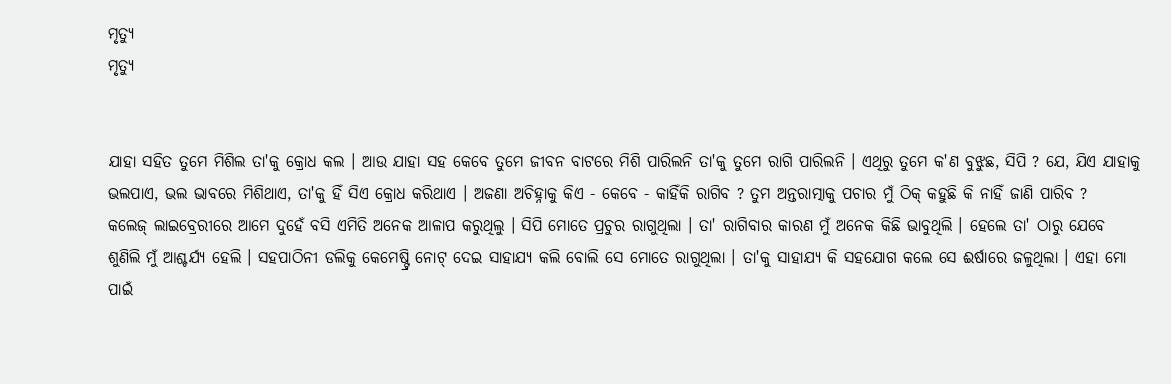ମୃତ୍ୟୁ
ମୃତ୍ୟୁ


ଯାହା ସହିତ ତୁମେ ମିଶିଲ ତା'କୁ କ୍ରୋଧ କଲ । ଆଉ ଯାହା ସହ କେବେ ତୁମେ ଜୀବନ ବାଟରେ ମିଶି ପାରିଲନି ତା'କୁ ତୁମେ ରାଗି ପାରିଲନି । ଏଥିରୁ ତୁମେ କ'ଣ ବୁଝୁଛ, ସିପି ? ଯେ, ଯିଏ ଯାହାକୁ ଭଲପାଏ, ଭଲ ଭାବରେ ମିଶିଥାଏ, ତା'କୁ ହିଁ ସିଏ କ୍ରୋଧ କରିଥାଏ । ଅଜଣା ଅଚିହ୍ନାକୁ କିଏ - କେବେ - କାହିଁକି ରାଗିବ ? ତୁମ ଅନ୍ତରାତ୍ମାକୁ ପଚାର ମୁଁ ଠିକ୍ କହୁଛି କି ନାହିଁ ଜାଣି ପାରିବ ?
କଲେଜ୍ ଲାଇବ୍ରେରୀରେ ଆମେ ଦୁହେଁ ବସି ଏମିତି ଅନେକ ଆଳାପ କରୁଥିଲୁ । ସିପି ମୋତେ ପ୍ରଚୁର ରାଗୁଥିଲା । ତା' ରାଗିବାର କାରଣ ମୁଁ ଅନେକ କିଛି ଭାବୁଥିଲି । ହେଲେ ତା' ଠାରୁ ଯେବେ ଶୁଣିଲି ମୁଁ ଆଶ୍ଚର୍ଯ୍ୟ ହେଲି । ସହପାଠିନୀ ଡଲିକୁ କେମେଷ୍ଟ୍ରି ନୋଟ୍ ଦେଇ ସାହାଯ୍ୟ କଲି ବୋଲି ସେ ମୋତେ ରାଗୁଥିଲା । ତା'କୁ ସାହାଯ୍ୟ କି ସହଯୋଗ କଲେ ସେ ଈର୍ଷାରେ ଜଳୁଥିଲା । ଏହା ମୋ ପାଇଁ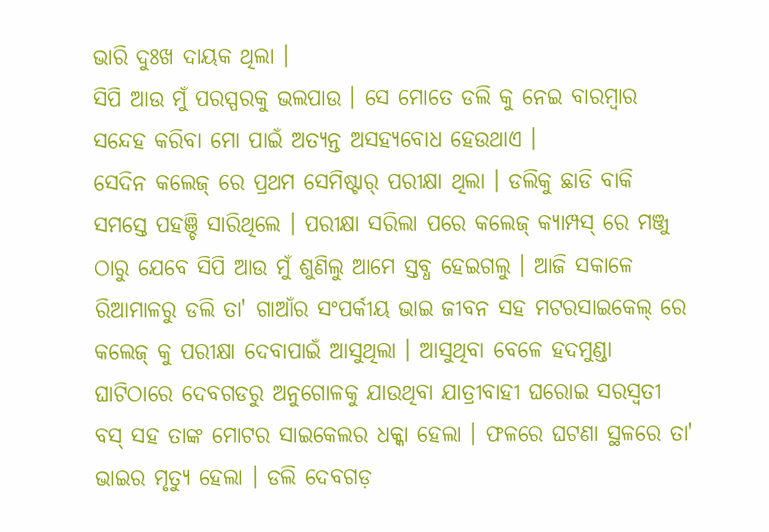ଭାରି ଦୁଃଖ ଦାୟକ ଥିଲା ।
ସିପି ଆଉ ମୁଁ ପରସ୍ପରକୁ ଭଲପାଉ । ସେ ମୋତେ ଡଲି କୁ ନେଇ ବାରମ୍ବାର ସନ୍ଦେହ କରିବା ମୋ ପାଇଁ ଅତ୍ଯନ୍ତ ଅସହ୍ଯବୋଧ ହେଉଥାଏ ।
ସେଦିନ କଲେଜ୍ ରେ ପ୍ରଥମ ସେମିଷ୍ଟାର୍ ପରୀକ୍ଷା ଥିଲା । ଡଲିକୁ ଛାଡି ବାକି ସମସ୍ତେ ପହଞ୍ଚି ସାରିଥିଲେ । ପରୀକ୍ଷା ସରିଲା ପରେ କଲେଜ୍ କ୍ଯାମ୍ପସ୍ ରେ ମଞ୍ଜୁ ଠାରୁ ଯେବେ ସିପି ଆଉ ମୁଁ ଶୁଣିଲୁ ଆମେ ସ୍ତବ୍ଧ ହେଇଗଲୁ । ଆଜି ସକାଳେ ରିଆମାଳରୁ ଡଲି ତା' ଗାଆଁର ସଂପର୍କୀୟ ଭାଇ ଜୀବନ ସହ ମଟରସାଇକେଲ୍ ରେ କଲେଜ୍ କୁ ପରୀକ୍ଷା ଦେବାପାଇଁ ଆସୁଥିଲା । ଆସୁଥିବା ବେଳେ ହଦମୁଣ୍ଡା ଘାଟିଠାରେ ଦେବଗଡରୁ ଅନୁଗୋଳକୁ ଯାଉଥିବା ଯାତ୍ରୀବାହୀ ଘରୋଇ ସରସ୍ବତୀ ବସ୍ ସହ ତାଙ୍କ ମୋଟର ସାଇକେଲର ଧକ୍କା ହେଲା । ଫଳରେ ଘଟଣା ସ୍ଥଳରେ ତା' ଭାଇର ମୃତ୍ୟୁ ହେଲା । ଡଲି ଦେବଗଡ଼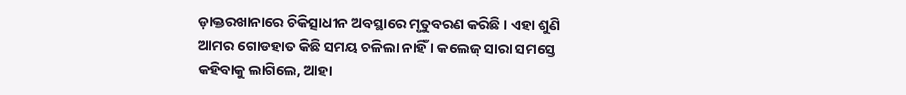ଡ଼ାକ୍ତରଖାନାରେ ଚିକିତ୍ସାଧୀନ ଅବସ୍ଥାରେ ମୃତୁବରଣ କରିଛି । ଏହା ଶୁଣି ଆମର ଗୋଡହାତ କିଛି ସମୟ ଚଳିଲା ନାହିଁ । କଲେଜ୍ ସାରା ସମସ୍ତେ କହିବାକୁ ଲାଗିଲେ, ଆହା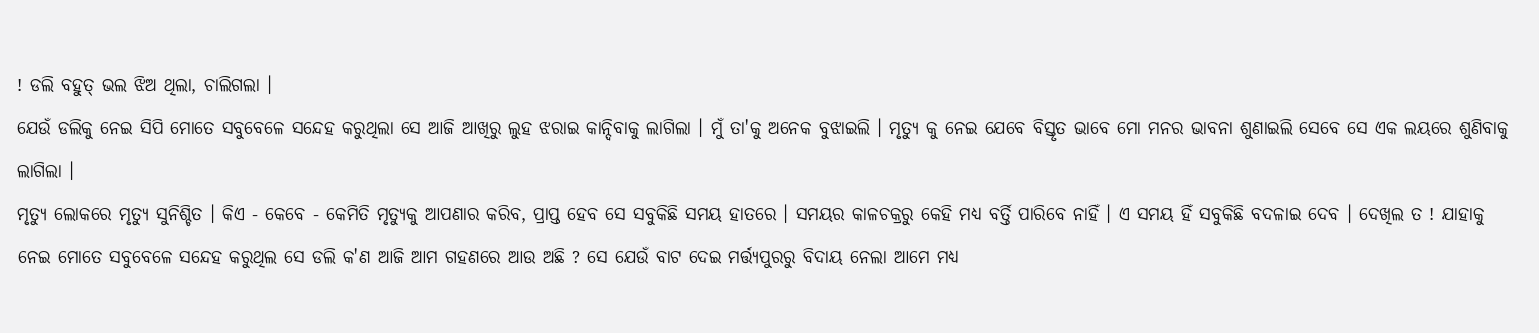! ଡଲି ବହୁତ୍ ଭଲ ଝିଅ ଥିଲା, ଚାଲିଗଲା ।
ଯେଉଁ ଡଲିକୁ ନେଇ ସିପି ମୋତେ ସବୁବେଳେ ସନ୍ଦେହ କରୁଥିଲା ସେ ଆଜି ଆଖିରୁ ଲୁହ ଝରାଇ କାନ୍ଦିବାକୁ ଲାଗିଲା । ମୁଁ ତା'କୁ ଅନେକ ବୁଝାଇଲି । ମୃତ୍ୟୁ କୁ ନେଇ ଯେବେ ବିସ୍ତୃତ ଭାବେ ମୋ ମନର ଭାବନା ଶୁଣାଇଲି ସେବେ ସେ ଏକ ଲୟରେ ଶୁଣିବାକୁ ଲାଗିଲା ।
ମୃତ୍ୟୁ ଲୋକରେ ମୃତ୍ୟୁ ସୁନିଶ୍ଚିତ । କିଏ - କେବେ - କେମିତି ମୃତ୍ୟୁକୁ ଆପଣାର କରିବ, ପ୍ରାପ୍ତ ହେବ ସେ ସବୁକିଛି ସମୟ ହାତରେ । ସମୟର କାଳଚକ୍ରରୁ କେହି ମଧ୍ୟ ବର୍ତ୍ତି ପାରିବେ ନାହିଁ । ଏ ସମୟ ହିଁ ସବୁକିଛି ବଦଳାଇ ଦେବ । ଦେଖିଲ ତ ! ଯାହାକୁ ନେଇ ମୋତେ ସବୁବେଳେ ସନ୍ଦେହ କରୁଥିଲ ସେ ଡଲି କ'ଣ ଆଜି ଆମ ଗହଣରେ ଆଉ ଅଛି ? ସେ ଯେଉଁ ବାଟ ଦେଇ ମର୍ତ୍ତ୍ଯପୁରରୁ ବିଦାୟ ନେଲା ଆମେ ମଧ୍ଯ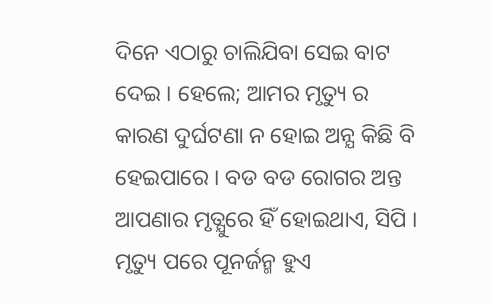ଦିନେ ଏଠାରୁ ଚାଲିଯିବା ସେଇ ବାଟ ଦେଇ । ହେଲେ; ଆମର ମୃତ୍ୟୁ ର କାରଣ ଦୁର୍ଘଟଣା ନ ହୋଇ ଅନ୍ଯ କିଛି ବି ହେଇପାରେ । ବଡ ବଡ ରୋଗର ଅନ୍ତ ଆପଣାର ମୃତ୍ଯୁରେ ହିଁ ହୋଇଥାଏ, ସିପି । ମୃତ୍ୟୁ ପରେ ପୂନର୍ଜନ୍ମ ହୁଏ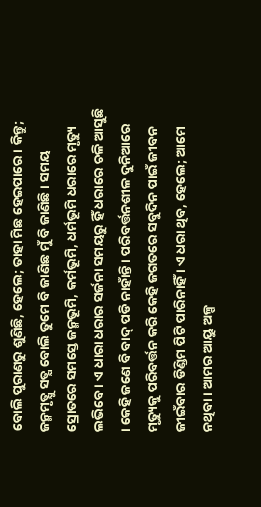ବୋଲି ପୁରାଣରୁ ଶୁଣିଛି, ହେଲେ; ତାହା ମିଛ ହେଇପାରେ । କିନ୍ତୁ; ଜନ୍ମମୃତ୍ଯୁ ସତ୍ଯ ବୋଲି ତୁମେ ବି ଜାଣିଛ ମୁଁ ବି ଜାଣିଛି । ସମୟ ସ୍ରୋତରେ ସମସ୍ତେ ଜନ୍ମଭୂମି, କର୍ମଭୂମି, ଧର୍ମଭୂମି ଧରାରେ ମୃତ୍ୟୁ ଲଭିବେ । ଏ ଧାରା ଧରାର ସର୍ଜନା ସମୟରୁ ହିଁ ଧରାରେ ଚଳି ଆସୁଛି । କେହି ଜଣେ ବି ବାଦ୍ ପଡି ନାହାଁନ୍ତି । ପରିବର୍ତ୍ତନଶୀଳ ଦୁନିଆରେ ମୃତ୍ୟୁକୁ ପରିବର୍ତ୍ତନ କରି କେହି ଜଗତରେ ସବୁଦିନ ପାଇଁ ଜୀବନ ଜୀଇଁବାର ଡିଣ୍ଡିମ ପିଟି ପାରିନାହିଁ । ଏ ଧରା ଥିବ, ହେଲେ; ଆମେ ନଥିବା । ଆମର ଆୟୁ ଅଳ୍ପ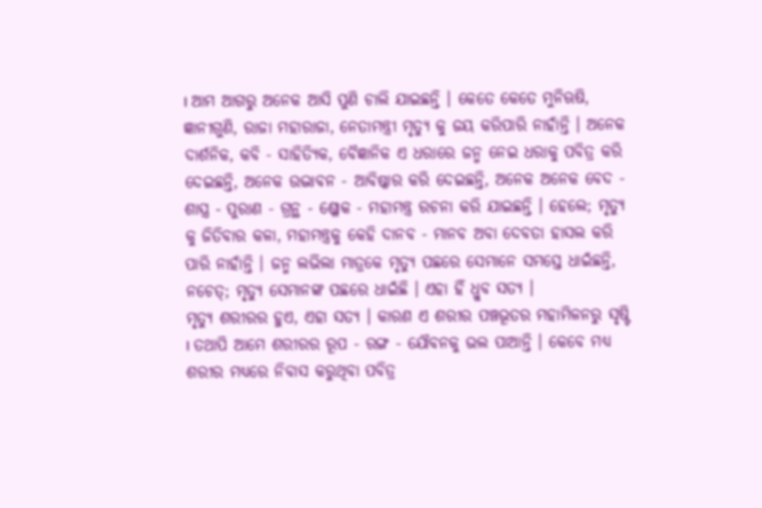। ଆମ ଆଗରୁ ଅନେକ ଆସି ପୁଣି ଚାଲି ଯାଇଛନ୍ତି । କେତେ କେତେ ମୁନିଋଷି, ଜ୍ଞାନୀଗୁଣି, ରାଜା ମହାରାଜା, ନେତାମନ୍ତ୍ରୀ ମୃତ୍ୟୁ କୁ ଜୟ କରିପାରି ନାହାଁନ୍ତି । ଅନେକ ଦାର୍ଶନିକ, କବି - ସାହିତ୍ୟିକ, ବୈଜ୍ଞାନିକ ଏ ଧରାରେ ଜନ୍ମ ନେଇ ଧରାକୁ ପବିତ୍ର କରି ଦେଇଛନ୍ତି, ଅନେକ ଉଦ୍ଭାବନ - ଆବିଷ୍କାର କରି ଦେଇଛନ୍ତି, ଅନେକ ଅନେକ ବେଦ - ଶାସ୍ତ୍ର - ପୁରାଣ - ଗ୍ରନ୍ଥ - ଶ୍ଳୋକ - ମହାମନ୍ତ୍ର ରଚନା କରି ଯାଇଛନ୍ତି । ହେଲେ; ମୃତ୍ୟୁ କୁ ଜିତିବାର କଳା, ମହାମନ୍ତ୍ରକୁ କେହି ଦାନବ - ମାନବ ଅବା ଦେବତା ହାସଲ କରି ପାରି ନାହାଁନ୍ତି । ଜନ୍ମ ଲଭିଲା ମାତ୍ରକେ ମୃତ୍ୟୁ ପଛରେ ସେମାନେ ସମସ୍ତେ ଧାଇଁଛନ୍ତି, ନଚେତ୍; ମୃତ୍ୟୁ ସେମାନଙ୍କ ପଛରେ ଧାଇଁଛି । ଏହା ହିଁ ଧ୍ରୁବ ସତ୍ଯ ।
ମୃତ୍ୟୁ ଶରୀରର ହୁଏ, ଏହା ସତ୍ଯ । କାରଣ ଏ ଶରୀର ପଞ୍ଚଭୂତର ମହାମିଳନରୁ ସୃଷ୍ଟି । ତଥାପି ଆମେ ଶରୀରର ରୂପ - ରଙ୍ଗ - ଯୌବନକୁ ଭଲ ପାଆନ୍ତି । କେବେ ମଧ୍ଯ ଶରୀର ମଧ୍ଯରେ ନିବାସ କରୁଥିବା ପବିତ୍ର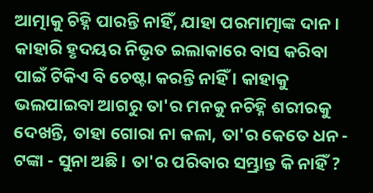ଆତ୍ମାକୁ ଚିହ୍ନି ପାରନ୍ତି ନାହିଁ, ଯାହା ପରମାତ୍ମାଙ୍କ ଦାନ । କାହାରି ହୃଦୟର ନିଭୃତ ଇଲାକାରେ ବାସ କରିବା ପାଇଁ ଟିକିଏ ବି ଚେଷ୍ଟା କରନ୍ତି ନାହିଁ । କାହାକୁ ଭଲପାଇବା ଆଗରୁ ତା'ର ମନକୁ ନଚିହ୍ନି ଶରୀରକୁ ଦେଖନ୍ତି, ତାହା ଗୋରା ନା କଳା, ତା'ର କେତେ ଧନ - ଟଙ୍କା - ସୁନା ଅଛି । ତା'ର ପରିବାର ସମ୍ଭ୍ରାନ୍ତ କି ନାହିଁ ?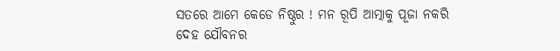ସତରେ ଆମେ କେଡେ ନିଷ୍ଠୁର ! ମନ ରୂପି ଆତ୍ମାକୁ ପୂଜା ନକରି ଦେହ ଯୌବନର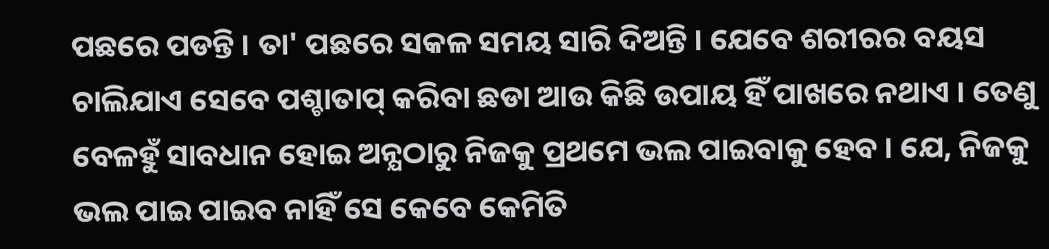ପଛରେ ପଡନ୍ତି । ତା' ପଛରେ ସକଳ ସମୟ ସାରି ଦିଅନ୍ତି । ଯେବେ ଶରୀରର ବୟସ ଚାଲିଯାଏ ସେବେ ପଶ୍ଚାତାପ୍ କରିବା ଛଡା ଆଉ କିଛି ଉପାୟ ହିଁ ପାଖରେ ନଥାଏ । ତେଣୁ ବେଳହୁଁ ସାବଧାନ ହୋଇ ଅନ୍ଯଠାରୁ ନିଜକୁ ପ୍ରଥମେ ଭଲ ପାଇବାକୁ ହେବ । ଯେ, ନିଜକୁ ଭଲ ପାଇ ପାଇବ ନାହିଁ ସେ କେବେ କେମିତି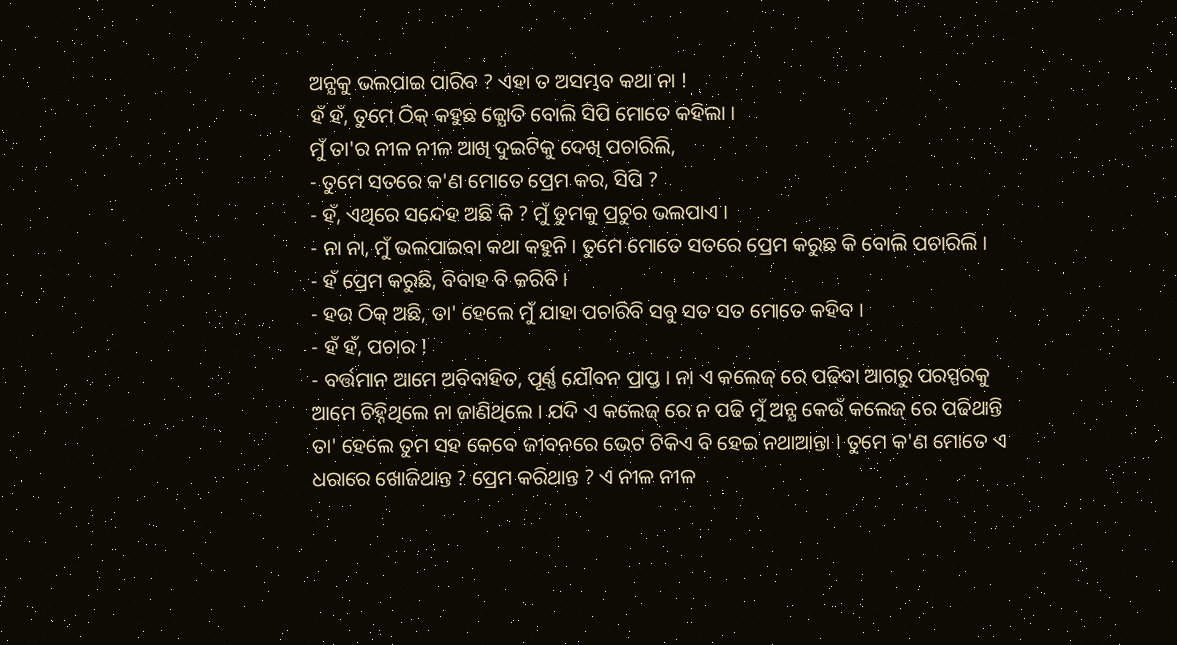ଅନ୍ଯକୁ ଭଲପାଇ ପାରିବ ? ଏହା ତ ଅସମ୍ଭବ କଥା ନା !
ହଁ ହଁ, ତୁମେ ଠିକ୍ କହୁଛ ଜ୍ଯୋତି ବୋଲି ସିପି ମୋତେ କହିଲା ।
ମୁଁ ତା'ର ନୀଳ ନୀଳ ଆଖି ଦୁଇଟିକୁ ଦେଖି ପଚାରିଲି,
- ତୁମେ ସତରେ କ'ଣ ମୋତେ ପ୍ରେମ କର, ସିପି ?
- ହଁ, ଏଥିରେ ସନ୍ଦେହ ଅଛି କି ? ମୁଁ ତୁମକୁ ପ୍ରଚୁର ଭଲପାଏ ।
- ନା ନା, ମୁଁ ଭଲପାଇବା କଥା କହୁନି । ତୁମେ ମୋତେ ସତରେ ପ୍ରେମ କରୁଛ କି ବୋଲି ପଚାରିଲି ।
- ହଁ ପ୍ରେମ କରୁଛି, ବିବାହ ବି କରିବି ।
- ହଉ ଠିକ୍ ଅଛି, ତା' ହେଲେ ମୁଁ ଯାହା ପଚାରିବି ସବୁ ସତ ସତ ମୋତେ କହିବ ।
- ହଁ ହଁ, ପଚାର !
- ବର୍ତ୍ତମାନ ଆମେ ଅବିବାହିତ, ପୂର୍ଣ୍ଣ ଯୌବନ ପ୍ରାପ୍ତ । ନା ଏ କଲେଜ୍ ରେ ପଢିବା ଆଗରୁ ପରସ୍ପରକୁ ଆମେ ଚିହ୍ନିଥିଲେ ନା ଜାଣିଥିଲେ । ଯଦି ଏ କଲେଜ୍ ରେ ନ ପଢି ମୁଁ ଅନ୍ଯ କେଉଁ କଲେଜ୍ ରେ ପଢିଥାନ୍ତି ତା' ହେଲେ ତୁମ ସହ କେବେ ଜୀବନରେ ଭେଟ ଟିକିଏ ବି ହେଇ ନଥାଆନ୍ତା । ତୁମେ କ'ଣ ମୋତେ ଏ ଧରାରେ ଖୋଜିଥାନ୍ତ ? ପ୍ରେମ କରିଥାନ୍ତ ? ଏ ନୀଳ ନୀଳ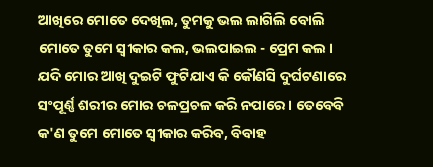ଆଖିରେ ମୋତେ ଦେଖିଲ, ତୁମକୁ ଭଲ ଲାଗିଲି ବୋଲି ମୋତେ ତୁମେ ସ୍ବୀକାର କଲ, ଭଲପାଇଲ - ପ୍ରେମ କଲ । ଯଦି ମୋର ଆଖି ଦୁଇଟି ଫୁଟିଯାଏ କି କୌଣସି ଦୁର୍ଘଟଣାରେ ସଂପୂର୍ଣ୍ଣ ଶରୀର ମୋର ଚଳପ୍ରଚଳ କରି ନପାରେ । ତେବେବି କ'ଣ ତୁମେ ମୋତେ ସ୍ବୀକାର କରିବ, ବିବାହ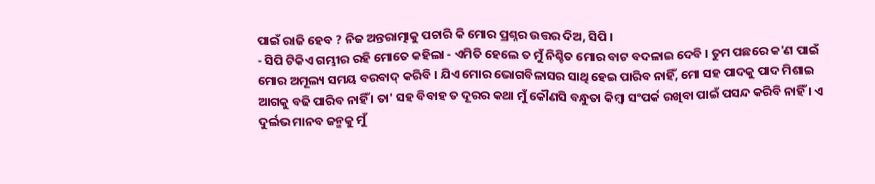ପାଇଁ ରାଜି ହେବ ? ନିଜ ଅନ୍ତରାତ୍ମାକୁ ପଚାରି କି ମୋର ପ୍ରଶ୍ନର ଉତ୍ତର ଦିଅ, ସିପି ।
- ସିପି ଟିକିଏ ଗମ୍ଭୀର ରହି ମୋତେ କହିଲା - ଏମିତି ହେଲେ ତ ମୁଁ ନିଶ୍ଚିତ ମୋର ବାଟ ବଦଳାଇ ଦେବି । ତୁମ ପଛରେ କ'ଣ ପାଇଁ ମୋର ଅମୂଲ୍ୟ ସମୟ ବରବାଦ୍ କରିବି । ଯିଏ ମୋର ଭୋଗବିଳାସର ସାଥି ହେଇ ପାରିବ ନାହିଁ, ମୋ ସହ ପାଦକୁ ପାଦ ମିଶାଇ ଆଗକୁ ବଢି ପାରିବ ନାହିଁ । ତା' ସହ ବିବାହ ତ ଦୂରର କଥା ମୁଁ କୌଣସି ବନ୍ଧୁତା କିମ୍ବା ସଂପର୍କ ରଖିବା ପାଇଁ ପସନ୍ଦ କରିବି ନାହିଁ । ଏ ଦୁର୍ଲଭ ମାନବ ଜନ୍ମକୁ ମୁଁ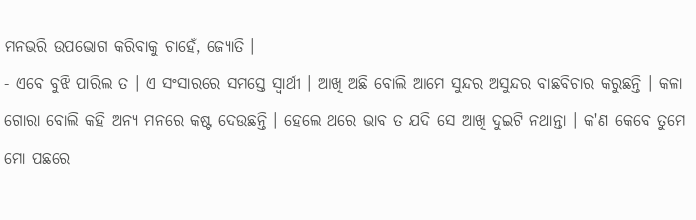ମନଭରି ଉପଭୋଗ କରିବାକୁ ଚାହେଁ, ଜ୍ଯୋତି ।
- ଏବେ ବୁଝି ପାରିଲ ତ । ଏ ସଂସାରରେ ସମସ୍ତେ ସ୍ବାର୍ଥୀ । ଆଖି ଅଛି ବୋଲି ଆମେ ସୁନ୍ଦର ଅସୁନ୍ଦର ବାଛବିଚାର କରୁଛନ୍ତି । କଳା ଗୋରା ବୋଲି କହି ଅନ୍ଯ ମନରେ କଷ୍ଟ ଦେଉଛନ୍ତି । ହେଲେ ଥରେ ଭାବ ତ ଯଦି ସେ ଆଖି ଦୁଇଟି ନଥାନ୍ତା । କ'ଣ କେବେ ତୁମେ ମୋ ପଛରେ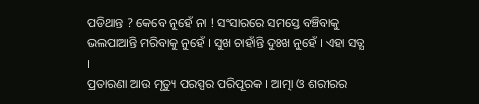ପଡିଥାନ୍ତ ? କେବେ ନୁହେଁ ନା ! ସଂସାରରେ ସମସ୍ତେ ବଞ୍ଚିବାକୁ ଭଲପାଆନ୍ତି ମରିବାକୁ ନୁହେଁ । ସୁଖ ଚାହାଁନ୍ତି ଦୁଃଖ ନୁହେଁ । ଏହା ସତ୍ଯ ।
ପ୍ରତାରଣା ଆଉ ମୃତ୍ୟୁ ପରସ୍ପର ପରିପୂରକ । ଆତ୍ମା ଓ ଶରୀରର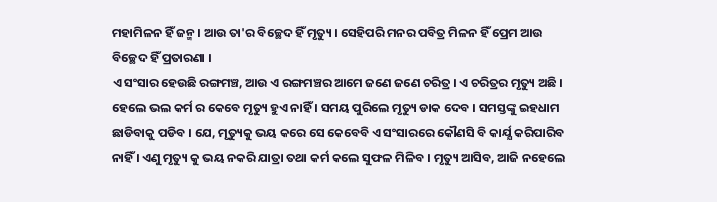ମହାମିଳନ ହିଁ ଜନ୍ମ । ଆଉ ତା'ର ବିଚ୍ଛେଦ ହିଁ ମୃତ୍ୟୁ । ସେହିପରି ମନର ପବିତ୍ର ମିଳନ ହିଁ ପ୍ରେମ ଆଉ ବିଚ୍ଛେଦ ହିଁ ପ୍ରତାରଣା ।
ଏ ସଂସାର ହେଉଛି ରଙ୍ଗମଞ୍ଚ, ଆଉ ଏ ରଙ୍ଗମଞ୍ଚର ଆମେ ଜଣେ ଜଣେ ଚରିତ୍ର । ଏ ଚରିତ୍ରର ମୃତ୍ୟୁ ଅଛି । ହେଲେ ଭଲ କର୍ମ ର କେବେ ମୃତ୍ୟୁ ହୁଏ ନାହିଁ । ସମୟ ପୁରିଲେ ମୃତ୍ୟୁ ଡାକ ଦେବ । ସମସ୍ତଙ୍କୁ ଇହଧାମ ଛାଡିବାକୁ ପଡିବ । ଯେ, ମୃତ୍ୟୁକୁ ଭୟ କରେ ସେ କେବେବି ଏ ସଂସାରରେ କୌଣସି ବି କାର୍ଯ୍ଯ କରିପାରିବ ନାହିଁ । ଏଣୁ ମୃତ୍ୟୁ କୁ ଭୟ ନକରି ଯାତ୍ରା ତଥା କର୍ମ କଲେ ସୁଫଳ ମିଳିବ । ମୃତ୍ୟୁ ଆସିବ, ଆଜି ନହେଲେ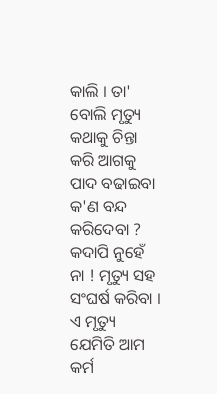କାଲି । ତା' ବୋଲି ମୃତ୍ୟୁ କଥାକୁ ଚିନ୍ତା କରି ଆଗକୁ ପାଦ ବଢାଇବା କ'ଣ ବନ୍ଦ କରିଦେବା ? କଦାପି ନୁହେଁ ନା ! ମୃତ୍ୟୁ ସହ ସଂଘର୍ଷ କରିବା । ଏ ମୃତ୍ୟୁ ଯେମିତି ଆମ କର୍ମ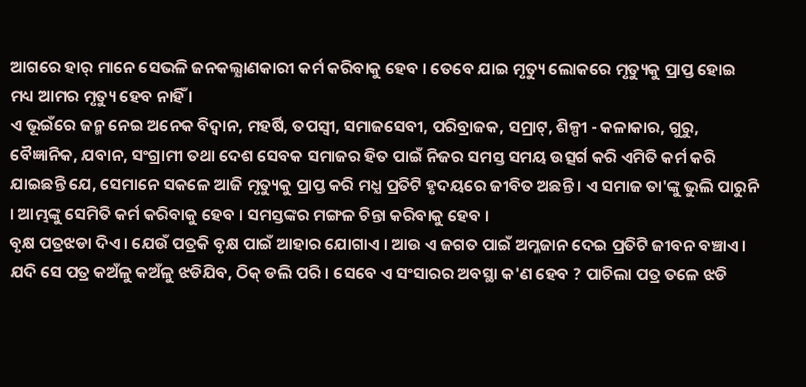ଆଗରେ ହାର୍ ମାନେ ସେଭଳି ଜନକଲ୍ଯାଣକାରୀ କର୍ମ କରିବାକୁ ହେବ । ତେବେ ଯାଇ ମୃତ୍ୟୁ ଲୋକରେ ମୃତ୍ୟୁକୁ ପ୍ରାପ୍ତ ହୋଇ ମଧ୍ୟ ଆମର ମୃତ୍ୟୁ ହେବ ନାହିଁ ।
ଏ ଭୂଇଁରେ ଜନ୍ମ ନେଇ ଅନେକ ବିଦ୍ବାନ, ମହର୍ଷି, ତପସ୍ବୀ, ସମାଜସେବୀ, ପରିବ୍ରାଜକ, ସମ୍ରାଟ୍, ଶିଳ୍ପୀ - କଳାକାର, ଗୁରୁ, ବୈଜ୍ଞାନିକ, ଯବାନ, ସଂଗ୍ରାମୀ ତଥା ଦେଶ ସେବକ ସମାଜର ହିତ ପାଇଁ ନିଜର ସମସ୍ତ ସମୟ ଉତ୍ସର୍ଗ କରି ଏମିତି କର୍ମ କରି ଯାଇଛନ୍ତି ଯେ, ସେମାନେ ସକଳେ ଆଜି ମୃତ୍ୟୁକୁ ପ୍ରାପ୍ତ କରି ମଧ୍ଯ ପ୍ରତିଟି ହୃଦୟରେ ଜୀବିତ ଅଛନ୍ତି । ଏ ସମାଜ ତା'ଙ୍କୁ ଭୁଲି ପାରୁନି । ଆମ୍ଭଙ୍କୁ ସେମିତି କର୍ମ କରିବାକୁ ହେବ । ସମସ୍ତଙ୍କର ମଙ୍ଗଳ ଚିନ୍ତା କରିବାକୁ ହେବ ।
ବୃକ୍ଷ ପତ୍ରଝଡା ଦିଏ । ଯେଉଁ ପତ୍ରକି ବୃକ୍ଷ ପାଇଁ ଆହାର ଯୋଗାଏ । ଆଉ ଏ ଜଗତ ପାଇଁ ଅମ୍ଳଜାନ ଦେଇ ପ୍ରତିଟି ଜୀବନ ବଞ୍ଚାଏ । ଯଦି ସେ ପତ୍ର କଅଁଳୁ କଅଁଳୁ ଝଡିଯିବ, ଠିକ୍ ଡଲି ପରି । ସେବେ ଏ ସଂସାରର ଅବସ୍ଥା କ'ଣ ହେବ ? ପାଚିଲା ପତ୍ର ତଳେ ଝଡି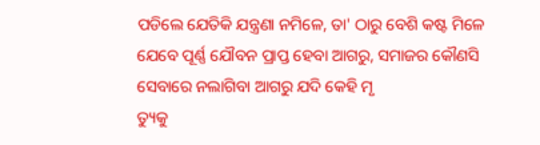ପଡିଲେ ଯେତିକି ଯନ୍ତ୍ରଣା ନମିଳେ, ତା' ଠାରୁ ବେଶି କଷ୍ଟ ମିଳେ ଯେବେ ପୂର୍ଣ୍ଣ ଯୌବନ ପ୍ରାପ୍ତ ହେବା ଆଗରୁ, ସମାଜର କୌଣସି ସେବାରେ ନଲାଗିବା ଆଗରୁ ଯଦି କେହି ମୃ
ତ୍ୟୁକୁ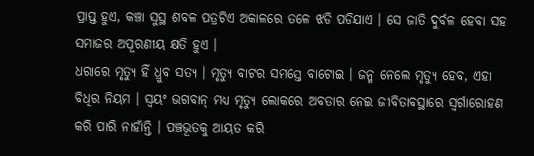ପ୍ରାପ୍ତ ହୁଏ, କଞ୍ଚା ସୁସ୍ଥ ଶବଳ ପତ୍ରଟିଏ ଅକାଳରେ ତଳେ ଝଡି ପଡିଯାଏ । ସେ ଜାତି ଦୁର୍ବଳ ହେବା ସହ ସମାଜର ଅପୂରଣୀୟ କ୍ଷତି ହୁଏ ।
ଧରାରେ ମୃତ୍ୟୁ ହିଁ ଧ୍ରୁବ ସତ୍ଯ । ମୃତ୍ୟୁ ବାଟର ସମସ୍ତେ ବାଟୋଇ । ଜନ୍ମ ନେଲେ ମୃତ୍ୟୁ ହେବ, ଏହା ବିଧିର ନିୟମ । ସ୍ବୟଂ ଭଗବାନ୍ ମଧ୍ୟ ମୃତ୍ୟୁ ଲୋକରେ ଅବତାର ନେଇ ଜୀବିତାବସ୍ଥାରେ ସ୍ବର୍ଗାରୋହଣ କରି ପାରି ନାହାଁନ୍ତି । ପଞ୍ଚଭୂତକୁ ଆୟତ କରି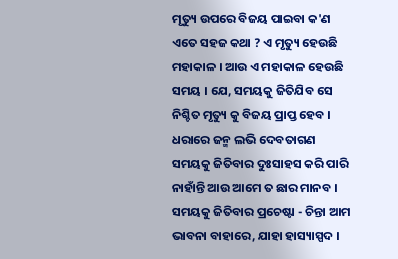ମୃତ୍ୟୁ ଉପରେ ବିଜୟ ପାଇବା କ'ଣ ଏତେ ସହଜ କଥା ? ଏ ମୃତ୍ୟୁ ହେଉଛି ମହାକାଳ । ଆଉ ଏ ମହାକାଳ ହେଉଛି ସମୟ । ଯେ, ସମୟକୁ ଜିତିଯିବ ସେ ନିଶ୍ଚିତ ମୃତ୍ୟୁ କୁ ବିଜୟ ପ୍ରାପ୍ତ ହେବ । ଧରାରେ ଜନ୍ମ ଲଭି ଦେବତାଗଣ ସମୟକୁ ଜିତିବାର ଦୁଃସାହସ କରି ପାରି ନାହାଁନ୍ତି ଆଉ ଆମେ ତ ଛାର ମାନବ । ସମୟକୁ ଜିତିବାର ପ୍ରଚେଷ୍ଟା - ଚିନ୍ତା ଆମ ଭାବନା ବାହାରେ, ଯାହା ହାସ୍ୟାସ୍ପଦ ।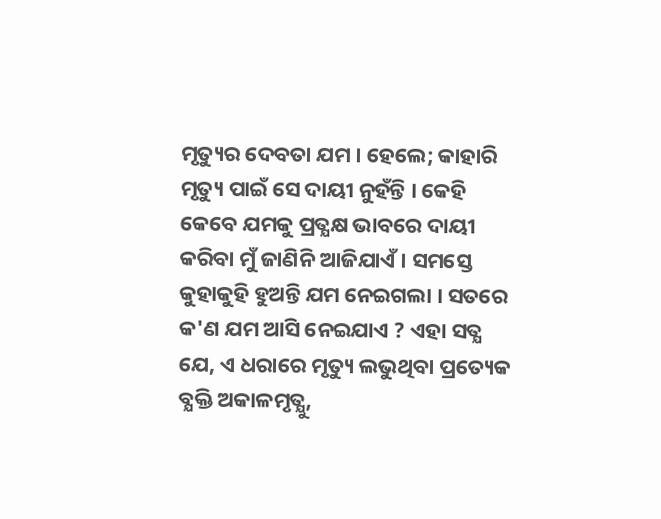ମୃତ୍ୟୁର ଦେବତା ଯମ । ହେଲେ; କାହାରି ମୃତ୍ୟୁ ପାଇଁ ସେ ଦାୟୀ ନୁହଁନ୍ତି । କେହି କେବେ ଯମକୁ ପ୍ରତ୍ଯକ୍ଷ ଭାବରେ ଦାୟୀ କରିବା ମୁଁ ଜାଣିନି ଆଜିଯାଏଁ । ସମସ୍ତେ କୁହାକୁହି ହୁଅନ୍ତି ଯମ ନେଇଗଲା । ସତରେ କ'ଣ ଯମ ଆସି ନେଇଯାଏ ? ଏହା ସତ୍ଯ ଯେ, ଏ ଧରାରେ ମୃତ୍ୟୁ ଲଭୁଥିବା ପ୍ରତ୍ୟେକ ବ୍ଯକ୍ତି ଅକାଳମୃତ୍ଯୁ,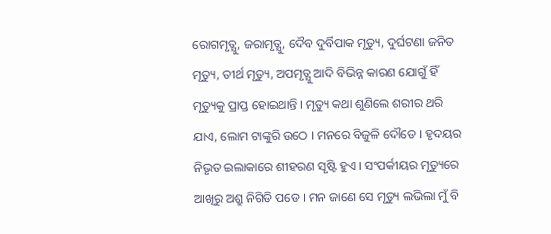ରୋଗମୃତ୍ଯୁ, ଜରାମୃତ୍ଯୁ, ଦୈବ ଦୁର୍ବିପାକ ମୃତ୍ୟୁ, ଦୁର୍ଘଟଣା ଜନିତ ମୃତ୍ୟୁ, ତୀର୍ଥ ମୃତ୍ୟୁ, ଅପମୃତ୍ଯୁ ଆଦି ବିଭିନ୍ନ କାରଣ ଯୋଗୁଁ ହିଁ ମୃତ୍ୟୁକୁ ପ୍ରାପ୍ତ ହୋଇଥାନ୍ତି । ମୃତ୍ୟୁ କଥା ଶୁଣିଲେ ଶରୀର ଥରି ଯାଏ, ଲୋମ ଟାଙ୍କୁରି ଉଠେ । ମନରେ ବିଜୁଳି ଦୌଡେ । ହୃଦୟର ନିଭୃତ ଇଲାକାରେ ଶୀହରଣ ସୃଷ୍ଟି ହୁଏ । ସଂପର୍କୀୟର ମୃତ୍ୟୁରେ ଆଖିରୁ ଅଶ୍ରୁ ନିଗିଡି ପଡେ । ମନ ଜାଣେ ସେ ମୃତ୍ୟୁ ଲଭିଲା ମୁଁ ବି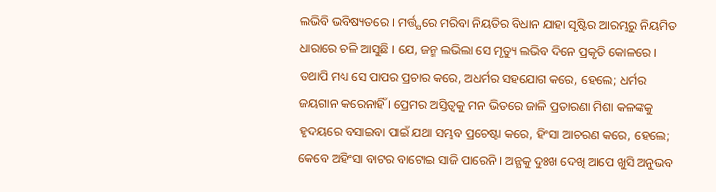ଲଭିବି ଭବିଷ୍ୟତରେ । ମର୍ତ୍ତ୍ଯରେ ମରିବା ନିୟତିର ବିଧାନ ଯାହା ସୃଷ୍ଟିର ଆରମ୍ଭରୁ ନିୟମିତ ଧାରାରେ ଚଳି ଆସୁଛି । ଯେ, ଜନ୍ମ ଲଭିଲା ସେ ମୃତ୍ୟୁ ଲଭିବ ଦିନେ ପ୍ରକୃତି କୋଳରେ । ତଥାପି ମଧ୍ୟ ସେ ପାପର ପ୍ରଚାର କରେ, ଅଧର୍ମର ସହଯୋଗ କରେ, ହେଲେ; ଧର୍ମର ଜୟଗାନ କରେନାହିଁ । ପ୍ରେମର ଅସ୍ତିତ୍ଵକୁ ମନ ଭିତରେ ଜାଳି ପ୍ରତାରଣା ମିଶା କଳଙ୍କକୁ ହୃଦୟରେ ବସାଇବା ପାଇଁ ଯଥା ସମ୍ଭବ ପ୍ରଚେଷ୍ଟା କରେ, ହିଂସା ଆଚରଣ କରେ, ହେଲେ; କେବେ ଅହିଂସା ବାଟର ବାଟୋଇ ସାଜି ପାରେନି । ଅନ୍ଯକୁ ଦୁଃଖ ଦେଖି ଆପେ ଖୁସି ଅନୁଭବ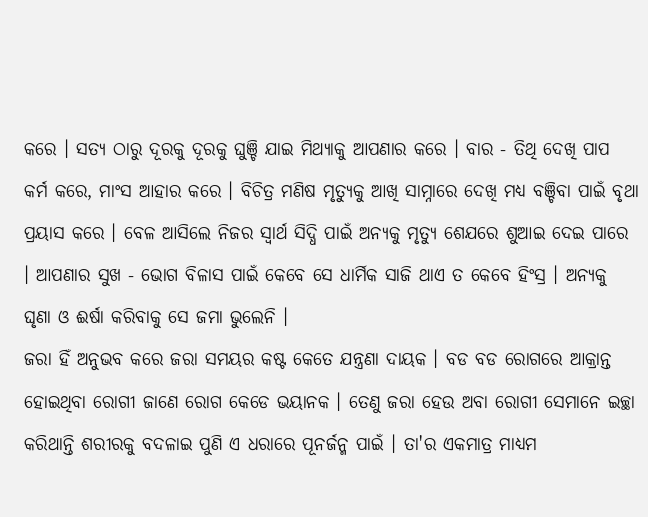କରେ । ସତ୍ଯ ଠାରୁ ଦୂରକୁ ଦୂରକୁ ଘୁଞ୍ଚି ଯାଇ ମିଥ୍ଯାକୁ ଆପଣାର କରେ । ବାର - ତିଥି ଦେଖି ପାପ କର୍ମ କରେ, ମାଂସ ଆହାର କରେ । ବିଚିତ୍ର ମଣିଷ ମୃତ୍ୟୁକୁ ଆଖି ସାମ୍ନାରେ ଦେଖି ମଧ୍ୟ ବଞ୍ଚିବା ପାଇଁ ବୃଥା ପ୍ରୟାସ କରେ । ବେଳ ଆସିଲେ ନିଜର ସ୍ବାର୍ଥ ସିଦ୍ଧି ପାଇଁ ଅନ୍ଯକୁ ମୃତ୍ୟୁ ଶେଯରେ ଶୁଆଇ ଦେଇ ପାରେ । ଆପଣାର ସୁଖ - ଭୋଗ ବିଳାସ ପାଇଁ କେବେ ସେ ଧାର୍ମିକ ସାଜି ଥାଏ ତ କେବେ ହିଂସ୍ର । ଅନ୍ଯକୁ ଘୃଣା ଓ ଈର୍ଷା କରିବାକୁ ସେ ଜମା ଭୁଲେନି ।
ଜରା ହିଁ ଅନୁଭବ କରେ ଜରା ସମୟର କଷ୍ଟ କେତେ ଯନ୍ତ୍ରଣା ଦାୟକ । ବଡ ବଡ ରୋଗରେ ଆକ୍ରାନ୍ତ ହୋଇଥିବା ରୋଗୀ ଜାଣେ ରୋଗ କେଡେ ଭୟାନକ । ତେଣୁ ଜରା ହେଉ ଅବା ରୋଗୀ ସେମାନେ ଇଚ୍ଛା କରିଥାନ୍ତି ଶରୀରକୁ ବଦଳାଇ ପୁଣି ଏ ଧରାରେ ପୂନର୍ଜନ୍ମ ପାଇଁ । ତା'ର ଏକମାତ୍ର ମାଧ୍ୟମ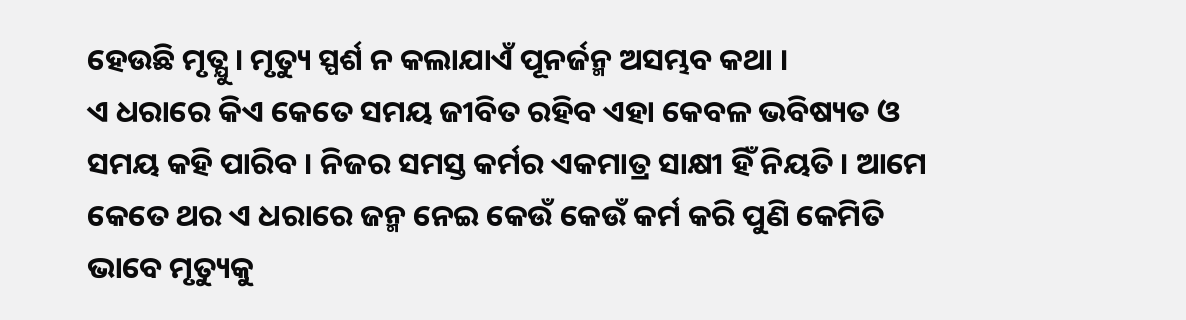ହେଉଛି ମୃତ୍ଯୁ । ମୃତ୍ୟୁ ସ୍ପର୍ଶ ନ କଲାଯାଏଁ ପୂନର୍ଜନ୍ମ ଅସମ୍ଭବ କଥା ।
ଏ ଧରାରେ କିଏ କେତେ ସମୟ ଜୀବିତ ରହିବ ଏହା କେବଳ ଭବିଷ୍ୟତ ଓ ସମୟ କହି ପାରିବ । ନିଜର ସମସ୍ତ କର୍ମର ଏକମାତ୍ର ସାକ୍ଷୀ ହିଁ ନିୟତି । ଆମେ କେତେ ଥର ଏ ଧରାରେ ଜନ୍ମ ନେଇ କେଉଁ କେଉଁ କର୍ମ କରି ପୁଣି କେମିତି ଭାବେ ମୃତ୍ୟୁକୁ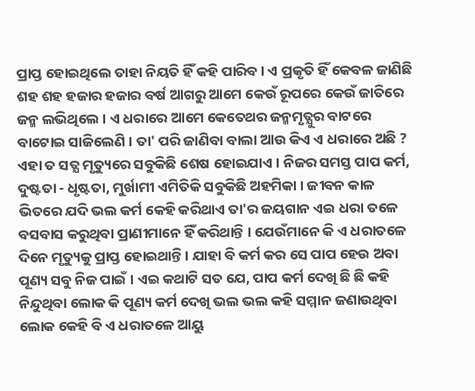ପ୍ରାପ୍ତ ହୋଇଥିଲେ ତାହା ନିୟତି ହିଁ କହି ପାରିବ । ଏ ପ୍ରକୃତି ହିଁ କେବଳ ଜାଣିଛି ଶହ ଶହ ହଜାର ହଜାର ବର୍ଷ ଆଗରୁ ଆମେ କେଉଁ ରୂପରେ କେଉଁ ଜାତିରେ ଜନ୍ମ ଲଭିଥିଲେ । ଏ ଧରାରେ ଆମେ କେତେଥର ଜନ୍ମମୃତ୍ଯୁର ବାଟରେ ବାଟୋଇ ସାଜିଲେଣି । ତା' ପରି ଜାଣିବା ବାଲା ଆଉ କିଏ ଏ ଧରାରେ ଅଛି ?
ଏହା ତ ସତ୍ଯ ମୃତ୍ୟୁରେ ସବୁକିଛି ଶେଷ ହୋଇଯାଏ । ନିଜର ସମସ୍ତ ପାପ କର୍ମ, ଦୁଷ୍ଟତା - ଧୃଷ୍ଟତା, ମୁର୍ଖାମୀ ଏମିତିକି ସବୁକିଛି ଅହମିକା । ଜୀବନ କାଳ ଭିତରେ ଯଦି ଭଲ କର୍ମ କେହି କରିଥାଏ ତା'ର ଜୟଗାନ ଏଇ ଧରା ତଳେ ବସବାସ କରୁଥିବା ପ୍ରାଣୀମାନେ ହିଁ କରିଥାନ୍ତି । ଯେଉଁମାନେ କି ଏ ଧରାତଳେ ଦିନେ ମୃତ୍ୟୁକୁ ପ୍ରାପ୍ତ ହୋଇଥାନ୍ତି । ଯାହା ବି କର୍ମ କର ସେ ପାପ ହେଉ ଅବା ପୂଣ୍ୟ ସବୁ ନିଜ ପାଇଁ । ଏଇ କଥାଟି ସତ ଯେ, ପାପ କର୍ମ ଦେଖି ଛି ଛି କହି ନିନ୍ଦୁଥିବା ଲୋକ କି ପୂଣ୍ୟ କର୍ମ ଦେଖି ଭଲ ଭଲ କହି ସମ୍ମାନ ଜଣାଉଥିବା ଲୋକ କେହି ବି ଏ ଧରାତଳେ ଆୟୁ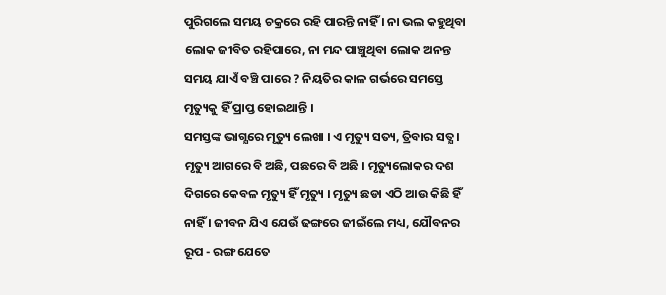ପୁରିଗଲେ ସମୟ ଚକ୍ରରେ ରହି ପାରନ୍ତି ନାହିଁ । ନା ଭଲ କହୁଥିବା ଲୋକ ଜୀବିତ ରହିପାରେ, ନା ମନ୍ଦ ପାଞ୍ଚୁଥିବା ଲୋକ ଅନନ୍ତ ସମୟ ଯାଏଁ ବଞ୍ଚି ପାରେ ? ନିୟତିର କାଳ ଗର୍ଭରେ ସମସ୍ତେ ମୃତ୍ୟୁକୁ ହିଁ ପ୍ରାପ୍ତ ହୋଇଥାନ୍ତି ।
ସମସ୍ତଙ୍କ ଭାଗ୍ଯରେ ମୃତ୍ୟୁ ଲେଖା । ଏ ମୃତ୍ୟୁ ସତ୍ୟ, ତ୍ରିବାର ସତ୍ଯ । ମୃତ୍ୟୁ ଆଗରେ ବି ଅଛି, ପଛରେ ବି ଅଛି । ମୃତ୍ୟୁଲୋକର ଦଶ ଦିଗରେ କେବଳ ମୃତ୍ୟୁ ହିଁ ମୃତ୍ୟୁ । ମୃତ୍ୟୁ ଛଡା ଏଠି ଆଉ କିଛି ହିଁ ନାହିଁ । ଜୀବନ ଯିଏ ଯେଉଁ ଢଙ୍ଗରେ ଜୀଇଁଲେ ମଧ୍ୟ, ଯୌବନର ରୂପ - ରଙ୍ଗ ଯେତେ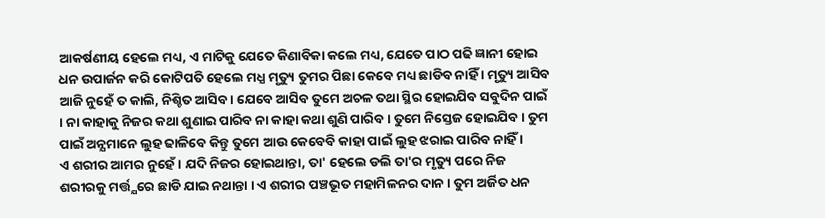ଆକର୍ଷଣୀୟ ହେଲେ ମଧ୍ୟ, ଏ ମାଟିକୁ ଯେତେ କିଣାବିକା କଲେ ମଧ୍ୟ, ଯେତେ ପାଠ ପଢି ଜ୍ଞାନୀ ହୋଇ ଧନ ଉପାର୍ଜନ କରି କୋଟିପତି ହେଲେ ମଧ୍ଯ ମୃତ୍ୟୁ ତୁମର ପିଛା କେବେ ମଧ୍ୟ ଛାଡିବ ନାହିଁ । ମୃତ୍ୟୁ ଆସିବ ଆଜି ନୁହେଁ ତ କାଲି, ନିଶ୍ଚିତ ଆସିବ । ଯେବେ ଆସିବ ତୁମେ ଅଚଳ ତଥା ସ୍ଥିର ହୋଇଯିବ ସବୁଦିନ ପାଇଁ । ନା କାହାକୁ ନିଜର କଥା ଶୁଣାଇ ପାରିବ ନା କାହା କଥା ଶୁଣି ପାରିବ । ତୁମେ ନିସ୍ତେଜ ହୋଇଯିବ । ତୁମ ପାଇଁ ଅନ୍ଯମାନେ ଲୁହ ଢାଳିବେ କିନ୍ତୁ ତୁମେ ଆଉ କେବେବି କାହା ପାଇଁ ଲୁହ ଝରାଇ ପାରିବ ନାହିଁ ।
ଏ ଶରୀର ଆମର ନୁହେଁ । ଯଦି ନିଜର ହୋଇଥାନ୍ତା, ତା' ହେଲେ ଡଲି ତା'ର ମୃତ୍ୟୁ ପରେ ନିଜ ଶରୀରକୁ ମର୍ତ୍ତ୍ଯରେ ଛାଡି ଯାଇ ନଥାନ୍ତା । ଏ ଶରୀର ପଞ୍ଚଭୂତ ମହାମିଳନର ଦାନ । ତୁମ ଅର୍ଜିତ ଧନ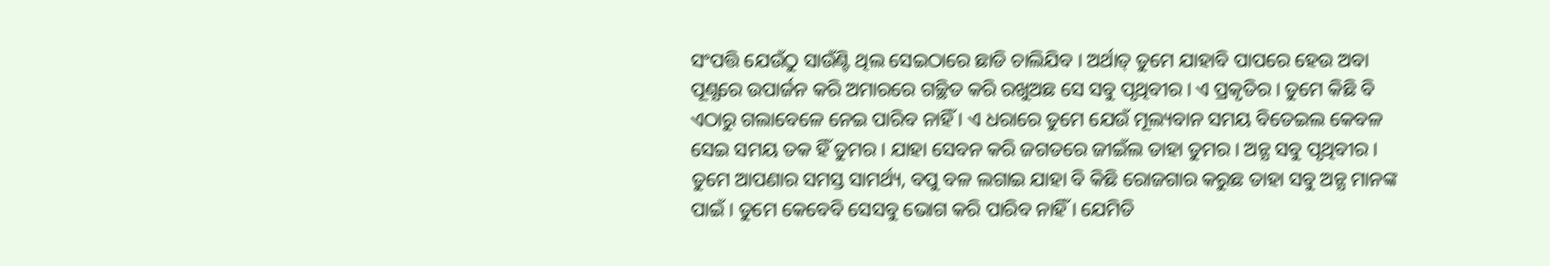ସଂପତ୍ତି ଯେଉଁଠୁ ସାଉଁଣ୍ଟି ଥିଲ ସେଇଠାରେ ଛାଡି ଚାଲିଯିବ । ଅର୍ଥାତ୍ ତୁମେ ଯାହାବି ପାପରେ ହେଉ ଅବା ପୂଣ୍ଯରେ ଉପାର୍ଜନ କରି ଅମାରରେ ଗଚ୍ଛିତ କରି ରଖୁଅଛ ସେ ସବୁ ପୃଥିବୀର । ଏ ପ୍ରକୃତିର । ତୁମେ କିଛି ବି ଏଠାରୁ ଗଲାବେଳେ ନେଇ ପାରିବ ନାହିଁ । ଏ ଧରାରେ ତୁମେ ଯେଉଁ ମୂଲ୍ୟବାନ ସମୟ ବିତେଇଲ କେବଳ ସେଇ ସମୟ ତକ ହିଁ ତୁମର । ଯାହା ସେବନ କରି ଜଗତରେ ଜୀଇଁଲ ତାହା ତୁମର । ଅନ୍ଯ ସବୁ ପୃଥିବୀର । ତୁମେ ଆପଣାର ସମସ୍ତ ସାମର୍ଥ୍ୟ, ବପୁ ବଳ ଲଗାଇ ଯାହା ବି କିଛି ରୋଜଗାର କରୁଛ ତାହା ସବୁ ଅନ୍ଯ ମାନଙ୍କ ପାଇଁ । ତୁମେ କେବେବି ସେସବୁ ଭୋଗ କରି ପାରିବ ନାହିଁ । ଯେମିତି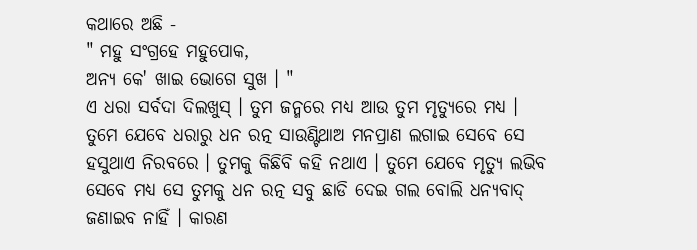କଥାରେ ଅଛି -
" ମହୁ ସଂଗ୍ରହେ ମହୁପୋକ,
ଅନ୍ଯ କେ' ଖାଇ ଭୋଗେ ସୁଖ । "
ଏ ଧରା ସର୍ବଦା ଦିଲଖୁସ୍ । ତୁମ ଜନ୍ମରେ ମଧ୍ୟ ଆଉ ତୁମ ମୃତ୍ୟୁରେ ମଧ୍ୟ । ତୁମେ ଯେବେ ଧରାରୁ ଧନ ରତ୍ନ ସାଉଣ୍ଟିଥାଅ ମନପ୍ରାଣ ଲଗାଇ ସେବେ ସେ ହସୁଥାଏ ନିରବରେ । ତୁମକୁ କିଛିବି କହି ନଥାଏ । ତୁମେ ଯେବେ ମୃତ୍ୟୁ ଲଭିବ ସେବେ ମଧ୍ଯ ସେ ତୁମକୁ ଧନ ରତ୍ନ ସବୁ ଛାଡି ଦେଇ ଗଲ ବୋଲି ଧନ୍ଯବାଦ୍ ଜଣାଇବ ନାହିଁ । କାରଣ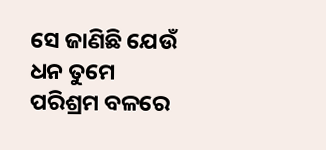ସେ ଜାଣିଛି ଯେଉଁ ଧନ ତୁମେ ପରିଶ୍ରମ ବଳରେ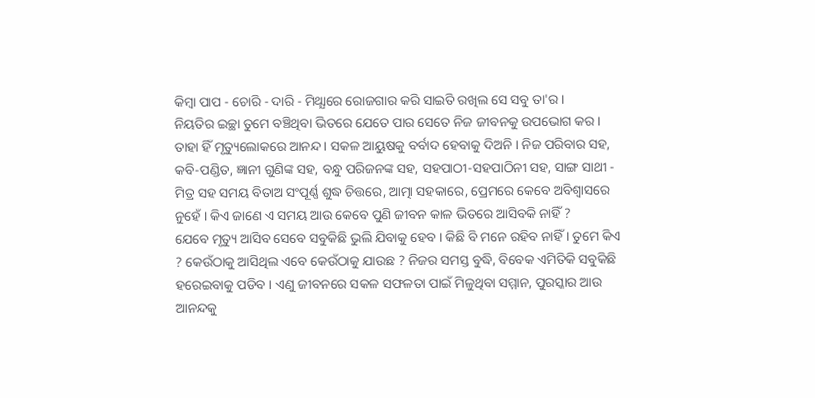କିମ୍ବା ପାପ - ଚୋରି - ଦାରି - ମିଥ୍ଯାରେ ରୋଜଗାର କରି ସାଇତି ରଖିଲ ସେ ସବୁ ତା'ର ।
ନିୟତିର ଇଚ୍ଛା ତୁମେ ବଞ୍ଚିଥିବା ଭିତରେ ଯେତେ ପାର ସେତେ ନିଜ ଜୀବନକୁ ଉପଭୋଗ କର । ତାହା ହିଁ ମୃତ୍ୟୁଲୋକରେ ଆନନ୍ଦ । ସକଳ ଆୟୁଷକୁ ବର୍ବାଦ ହେବାକୁ ଦିଅନି । ନିଜ ପରିବାର ସହ, କବି-ପଣ୍ଡିତ, ଜ୍ଞାନୀ ଗୁଣିଙ୍କ ସହ, ବନ୍ଧୁ ପରିଜନଙ୍କ ସହ, ସହପାଠୀ-ସହପାଠିନୀ ସହ, ସାଙ୍ଗ ସାଥୀ - ମିତ୍ର ସହ ସମୟ ବିତାଅ ସଂପୂର୍ଣ୍ଣ ଶୁଦ୍ଧ ଚିତ୍ତରେ, ଆତ୍ମା ସହକାରେ, ପ୍ରେମରେ କେବେ ଅବିଶ୍ଵାସରେ ନୁହେଁ । କିଏ ଜାଣେ ଏ ସମୟ ଆଉ କେବେ ପୁଣି ଜୀବନ କାଳ ଭିତରେ ଆସିବକି ନାହିଁ ?
ଯେବେ ମୃତ୍ୟୁ ଆସିବ ସେବେ ସବୁକିଛି ଭୁଲି ଯିବାକୁ ହେବ । କିଛି ବି ମନେ ରହିବ ନାହିଁ । ତୁମେ କିଏ ? କେଉଁଠାକୁ ଆସିଥିଲ ଏବେ କେଉଁଠାକୁ ଯାଉଛ ? ନିଜର ସମସ୍ତ ବୁଦ୍ଧି, ବିବେକ ଏମିତିକି ସବୁକିଛି ହରେଇବାକୁ ପଡିବ । ଏଣୁ ଜୀବନରେ ସକଳ ସଫଳତା ପାଇଁ ମିଳୁଥିବା ସମ୍ମାନ, ପୁରସ୍କାର ଆଉ ଆନନ୍ଦକୁ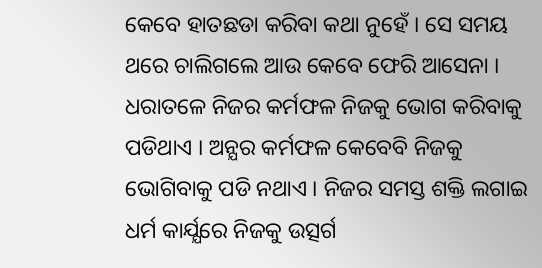କେବେ ହାତଛଡା କରିବା କଥା ନୁହେଁ । ସେ ସମୟ ଥରେ ଚାଲିଗଲେ ଆଉ କେବେ ଫେରି ଆସେନା ।
ଧରାତଳେ ନିଜର କର୍ମଫଳ ନିଜକୁ ଭୋଗ କରିବାକୁ ପଡିଥାଏ । ଅନ୍ଯର କର୍ମଫଳ କେବେବି ନିଜକୁ ଭୋଗିବାକୁ ପଡି ନଥାଏ । ନିଜର ସମସ୍ତ ଶକ୍ତି ଲଗାଇ ଧର୍ମ କାର୍ଯ୍ଯରେ ନିଜକୁ ଉତ୍ସର୍ଗ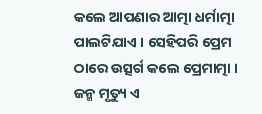କଲେ ଆପଣାର ଆତ୍ମା ଧର୍ମାତ୍ମା ପାଲଟିଯାଏ । ସେହିପରି ପ୍ରେମ ଠାରେ ଉତ୍ସର୍ଗ କଲେ ପ୍ରେମାତ୍ମା ।
ଜନ୍ମ ମୃତ୍ୟୁ ଏ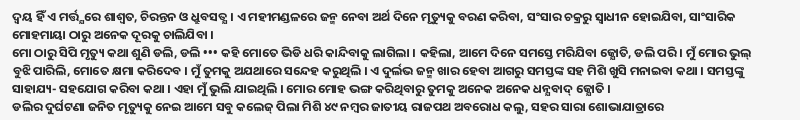ଦ୍ବୟ ହିଁ ଏ ମର୍ତ୍ତ୍ଯରେ ଶାଶ୍ବତ, ଚିରନ୍ତନ ଓ ଧ୍ରୁବସତ୍ଯ । ଏ ମହୀମଣ୍ଡଳରେ ଜନ୍ମ ନେବା ଅର୍ଥ ଦିନେ ମୃତ୍ୟୁକୁ ବରଣ କରିବା, ସଂସାର ଚକ୍ରରୁ ସ୍ବାଧୀନ ହୋଇଯିବା, ସାଂସାରିକ ମୋହମାୟା ଠାରୁ ଅନେକ ଦୂରକୁ ଚାଲିଯିବା ।
ମୋ ଠାରୁ ସିପି ମୃତ୍ୟୁ କଥା ଶୁଣି ଡଲି, ଡଲି ••• କହି ମୋତେ ଭିଡି ଧରି କାନ୍ଦିବାକୁ ଲାଗିଲା । କହିଲା, ଆମେ ଦିନେ ସମସ୍ତେ ମରିଯିବା ଜ୍ଯୋତି, ଡଲି ପରି । ମୁଁ ମୋର ଭୁଲ୍ ବୁଝି ପାରିଲି, ମୋତେ କ୍ଷମା କରିଦେବ । ମୁଁ ତୁମକୁ ଅଯଥାରେ ସନ୍ଦେହ କରୁଥିଲି । ଏ ଦୁର୍ଲଭ ଜନ୍ମ ଖାର ହେବା ଆଗରୁ ସମସ୍ତଙ୍କ ସହ ମିଶି ଖୁସି ମନାଇବା କଥା । ସମସ୍ତଙ୍କୁ ସାହାଯ୍ୟ- ସହଯୋଗ କରିବା କଥା । ଏହା ମୁଁ ଭୁଲି ଯାଇଥିଲି । ମୋର ମୋହ ଭଙ୍ଗ କରିଥିବାରୁ ତୁମକୁ ଅନେକ ଅନେକ ଧନ୍ଯବାଦ୍ ଜ୍ଯୋତି ।
ଡଲିର ଦୁର୍ଘଟଣା ଜନିତ ମୃତ୍ୟୁକୁ ନେଇ ଆମେ ସବୁ କଲେଜ୍ ପିଲା ମିଶି ୪୯ ନମ୍ବର ଜାତୀୟ ରାଜପଥ ଅବରୋଧ କଲୁ, ସହର ସାରା ଶୋଭାଯାତ୍ରାରେ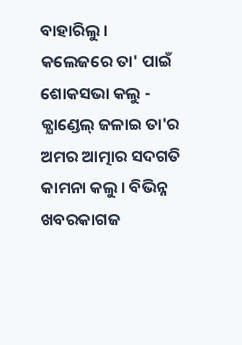ବାହାରିଲୁ । କଲେଜରେ ତା' ପାଇଁ ଶୋକସଭା କଲୁ - କ୍ଯାଣ୍ଡେଲ୍ ଜଳାଇ ତା'ର ଅମର ଆତ୍ମାର ସଦଗତି କାମନା କଲୁ । ବିଭିନ୍ନ ଖବରକାଗଜ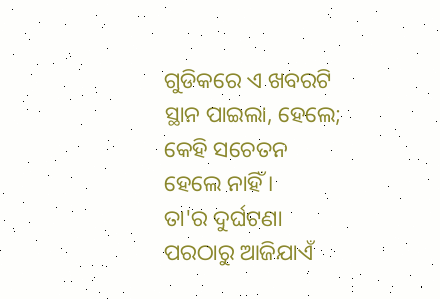ଗୁଡିକରେ ଏ ଖବରଟି ସ୍ଥାନ ପାଇଲା, ହେଲେ; କେହି ସଚେତନ ହେଲେ ନାହିଁ ।
ତା'ର ଦୁର୍ଘଟଣା ପରଠାରୁ ଆଜିଯାଏଁ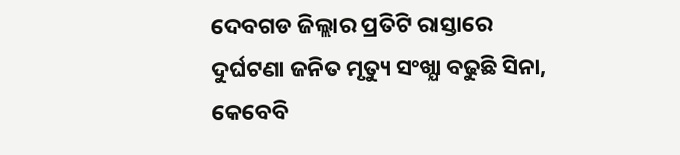ଦେବଗଡ ଜିଲ୍ଲାର ପ୍ରତିଟି ରାସ୍ତାରେ ଦୁର୍ଘଟଣା ଜନିତ ମୃତ୍ୟୁ ସଂଖ୍ଯା ବଢୁଛି ସିନା, କେବେବି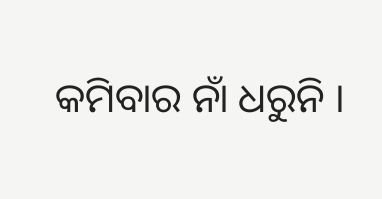କମିବାର ନାଁ ଧରୁନି ।